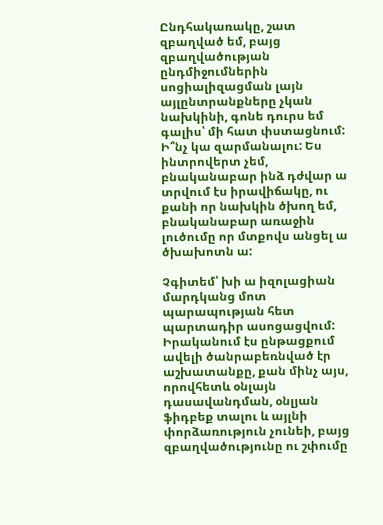Ընդհակառակը, շատ զբաղված եմ, բայց զբաղվածության ընդմիջումներին սոցիալիզացման լայն այլընտրանքները չկան նախկինի, գոնե դուրս եմ գալիս՝ մի հատ փստացնում: Ի՞նչ կա զարմանալու: Ես ինտրովերտ չեմ, բնականաբար ինձ դժվար ա տրվում էս իրավիճակը, ու քանի որ նախկին ծխող եմ, բնականաբար առաջին լուծումը որ մտքովս անցել ա ծխախոտն ա:

Չգիտեմ՝ խի ա իզոլացիան մարդկանց մոտ պարապության հետ պարտադիր ասոցացվում: Իրականում էս ընթացքում ավելի ծանրաբեռնված էր աշխատանքը, քան մինչ այս, որովհետև օնլայն դասավանդման, օնլյան ֆիդբեք տալու և այլնի փորձառություն չունեի, բայց զբաղվածությունը ու շփումը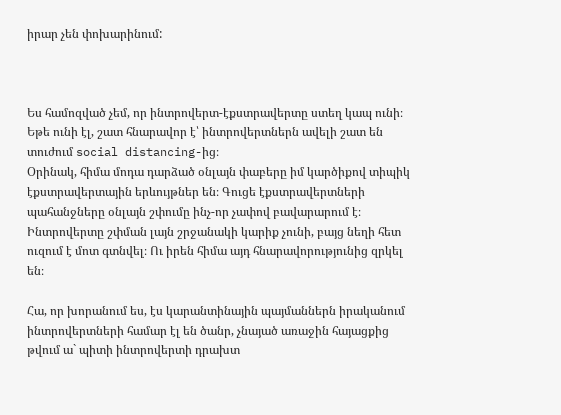իրար չեն փոխարինում:



Ես համոզված չեմ, որ ինտրովերտ-էքստրավերտը ստեղ կապ ունի։ Եթե ունի էլ, շատ հնարավոր է՝ ինտրովերտներն ավելի շատ են տուժում social distancing-ից։
Օրինակ, հիմա մոդա դարձած օնլայն փաբերը իմ կարծիքով տիպիկ էքստրավերտային երևույթներ են։ Գուցե էքստրավերտների պահանջները օնլայն շփումը ինչ-որ չափով բավարարում է։ Ինտրովերտը շփման լայն շրջանակի կարիք չունի, բայց նեղի հետ ուզում է մոտ գտնվել։ Ու իրեն հիմա այդ հնարավորությունից զրկել են։

Հա, որ խորանում ես, էս կարանտինային պայմաններն իրականում ինտրովերտների համար էլ են ծանր, չնայած առաջին հայացքից թվում ա` պիտի ինտրովերտի դրախտ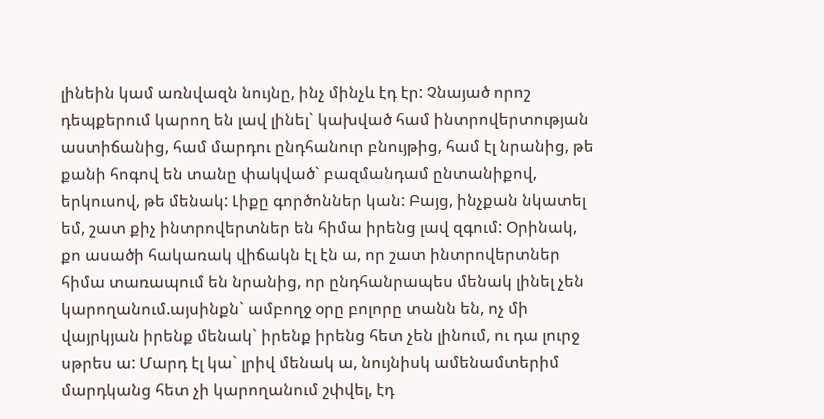լինեին կամ առնվազն նույնը, ինչ մինչև էդ էր: Չնայած որոշ դեպքերում կարող են լավ լինել` կախված համ ինտրովերտության աստիճանից, համ մարդու ընդհանուր բնույթից, համ էլ նրանից, թե քանի հոգով են տանը փակված` բազմանդամ ընտանիքով, երկուսով, թե մենակ: Լիքը գործոններ կան: Բայց, ինչքան նկատել եմ, շատ քիչ ինտրովերտներ են հիմա իրենց լավ զգում: Օրինակ, քո ասածի հակառակ վիճակն էլ էն ա, որ շատ ինտրովերտներ հիմա տառապում են նրանից, որ ընդհանրապես մենակ լինել չեն կարողանում.այսինքն` ամբողջ օրը բոլորը տանն են, ոչ մի վայրկյան իրենք մենակ` իրենք իրենց հետ չեն լինում, ու դա լուրջ սթրես ա: Մարդ էլ կա` լրիվ մենակ ա, նույնիսկ ամենամտերիմ մարդկանց հետ չի կարողանում շփվել, էդ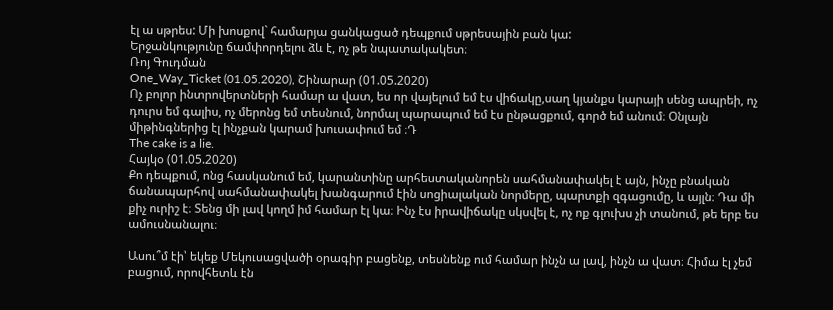էլ ա սթրես: Մի խոսքով` համարյա ցանկացած դեպքում սթրեսային բան կա:
Երջանկությունը ճամփորդելու ձև է, ոչ թե նպատակակետ։
Ռոյ Գուդման
One_Way_Ticket (01.05.2020), Շինարար (01.05.2020)
Ոչ բոլոր ինտրովերտների համար ա վատ, ես որ վայելում եմ էս վիճակը,սաղ կյանքս կարայի սենց ապրեի, ոչ դուրս եմ գալիս, ոչ մերոնց եմ տեսնում, նորմալ պարապում եմ էս ընթացքում, գործ եմ անում։ Օնլայն միթինգներից էլ ինչքան կարամ խուսափում եմ ։Դ
The cake is a lie.
Հայկօ (01.05.2020)
Քո դեպքում, ոնց հասկանում եմ, կարանտինը արհեստականորեն սահմանափակել է այն, ինչը բնական ճանապարհով սահմանափակել խանգարում էին սոցիալական նորմերը, պարտքի զգացումը, և այլն։ Դա մի քիչ ուրիշ է։ Տենց մի լավ կողմ իմ համար էլ կա։ Ինչ էս իրավիճակը սկսվել է, ոչ ոք գլուխս չի տանում, թե երբ ես ամուսնանալու։

Ասու՞մ էի՝ եկեք Մեկուսացվածի օրագիր բացենք, տեսնենք ում համար ինչն ա լավ, ինչն ա վատ։ Հիմա էլ չեմ բացում, որովհետև էն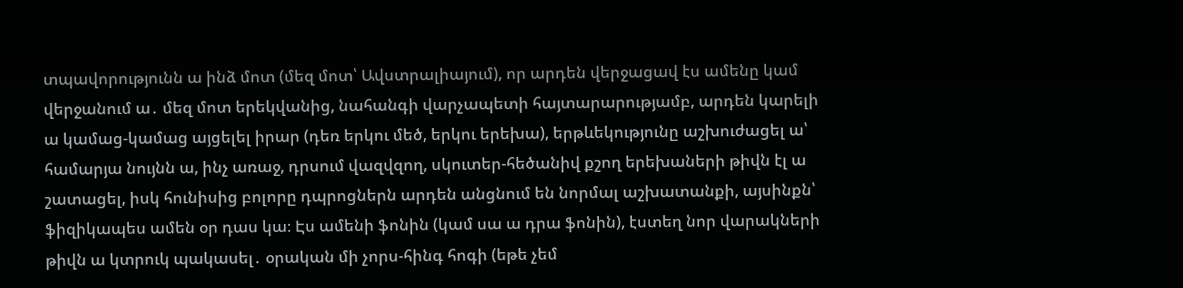տպավորությունն ա ինձ մոտ (մեզ մոտ՝ Ավստրալիայում), որ արդեն վերջացավ էս ամենը կամ վերջանում ա․ մեզ մոտ երեկվանից, նահանգի վարչապետի հայտարարությամբ, արդեն կարելի ա կամաց-կամաց այցելել իրար (դեռ երկու մեծ, երկու երեխա), երթևեկությունը աշխուժացել ա՝ համարյա նույնն ա, ինչ առաջ, դրսում վազվզող, սկուտեր-հեծանիվ քշող երեխաների թիվն էլ ա շատացել, իսկ հունիսից բոլորը դպրոցներն արդեն անցնում են նորմալ աշխատանքի, այսինքն՝ ֆիզիկապես ամեն օր դաս կա։ Էս ամենի ֆոնին (կամ սա ա դրա ֆոնին), էստեղ նոր վարակների թիվն ա կտրուկ պակասել․ օրական մի չորս-հինգ հոգի (եթե չեմ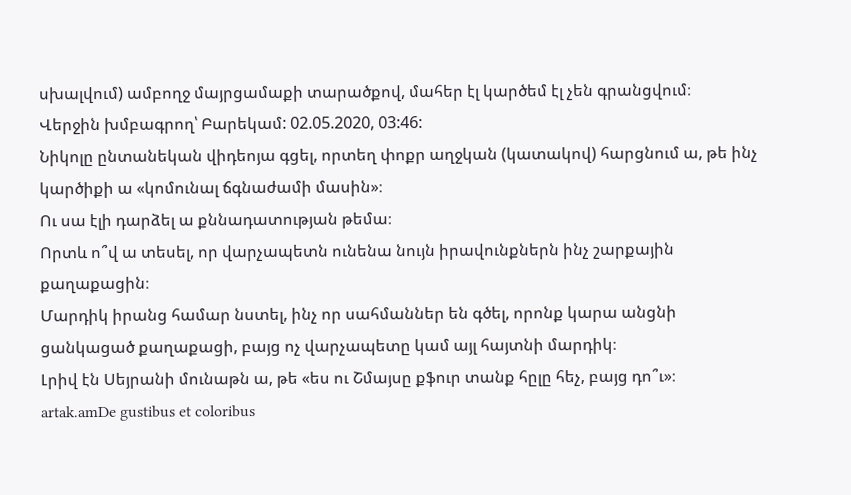սխալվում) ամբողջ մայրցամաքի տարածքով, մահեր էլ կարծեմ էլ չեն գրանցվում։
Վերջին խմբագրող՝ Բարեկամ: 02.05.2020, 03:46:
Նիկոլը ընտանեկան վիդեոյա գցել, որտեղ փոքր աղջկան (կատակով) հարցնում ա, թե ինչ կարծիքի ա «կոմունալ ճգնաժամի մասին»։
Ու սա էլի դարձել ա քննադատության թեմա։
Որտև ո՞վ ա տեսել, որ վարչապետն ունենա նույն իրավունքներն ինչ շարքային քաղաքացին։
Մարդիկ իրանց համար նստել, ինչ որ սահմաններ են գծել, որոնք կարա անցնի ցանկացած քաղաքացի, բայց ոչ վարչապետը կամ այլ հայտնի մարդիկ։
Լրիվ էն Սեյրանի մունաթն ա, թե «ես ու Շմայսը քֆուր տանք հըլը հեչ, բայց դո՞ւ»։
artak.amDe gustibus et coloribus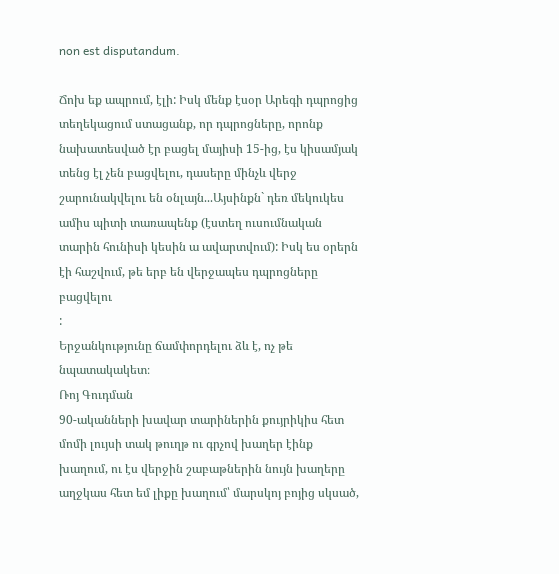non est disputandum.

Ճոխ եք ապրում, էլի: Իսկ մենք էսօր Արեգի դպրոցից տեղեկացում ստացանք, որ դպրոցները, որոնք նախատեսված էր բացել մայիսի 15-ից, էս կիսամյակ տենց էլ չեն բացվելու, դասերը մինչև վերջ շարունակվելու են օնլայն...Այսինքն` դեռ մեկուկես ամիս պիտի տառապենք (էստեղ ուսումնական տարին հունիսի կեսին ա ավարտվում): Իսկ ես օրերն էի հաշվում, թե երբ են վերջապես դպրոցները բացվելու
:
Երջանկությունը ճամփորդելու ձև է, ոչ թե նպատակակետ։
Ռոյ Գուդման
90-ականների խավար տարիներին քույրիկիս հետ մոմի լույսի տակ թուղթ ու գրչով խաղեր էինք խաղում, ու էս վերջին շաբաթներին նույն խաղերը աղջկաս հետ եմ լիքը խաղում՝ մարսկոյ բոյից սկսած,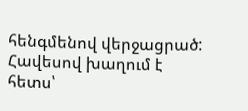հենգմենով վերջացրած:
Հավեսով խաղում է հետս՝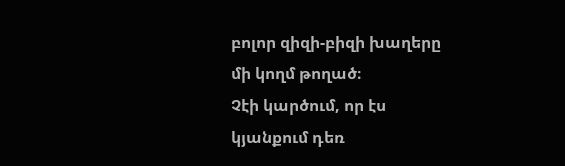բոլոր զիզի-բիզի խաղերը մի կողմ թողած։
Չէի կարծում, որ էս կյանքում դեռ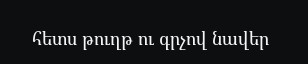հետս թուղթ ու գրչով նավեր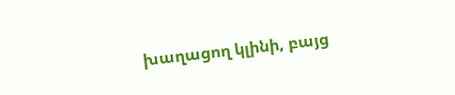խաղացող կլինի, բայց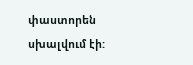փաստորեն սխալվում էի: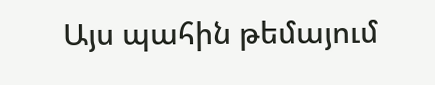Այս պահին թեմայում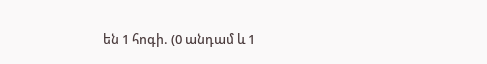են 1 հոգի. (0 անդամ և 1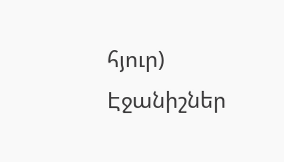հյուր)
Էջանիշներ